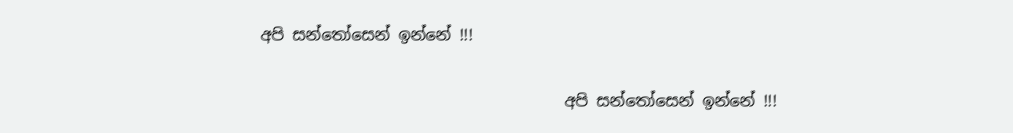අපි සන්තෝසෙන් ඉන්නේ !!!

                                      අපි සන්තෝසෙන් ඉන්නේ !!!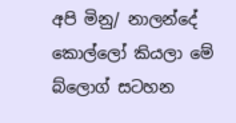අපි මිනු/ නාලන්දේ කොල්ලෝ කියලා මේ බ්ලොග් සටහන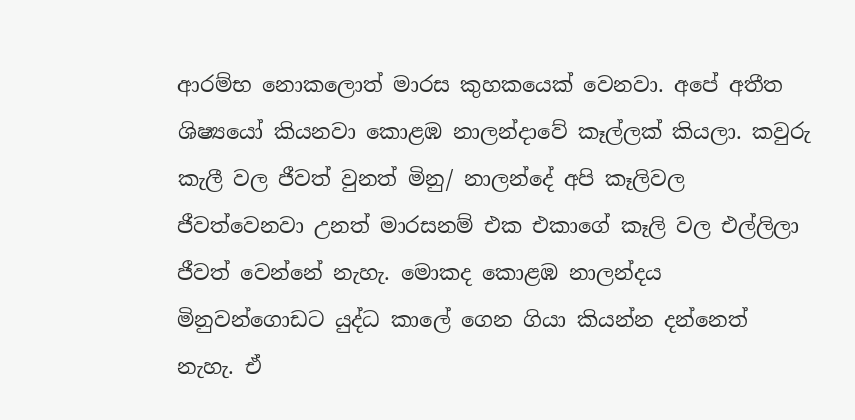ආරම්භ නොකලොත් මාරස කුහකයෙක් වෙනවා. අපේ අතීත ශිෂ්‍යයෝ කියනවා කොළඹ නාලන්දාවේ කෑල්ලක් කියලා. කවුරු කැලී වල ජීවත් වුනත් මිනු/ නාලන්දේ අපි කෑලිවල ජීවත්වෙනවා උනත් මාරසනම් එක එකාගේ කෑලි වල එල්ලිලා ජීවත් වෙන්නේ නැහැ. මොකද කොළඹ නාලන්දය මිනුවන්ගොඩට යුද්ධ කාලේ ගෙන ගියා කියන්න දන්නෙත් නැහැ. ඒ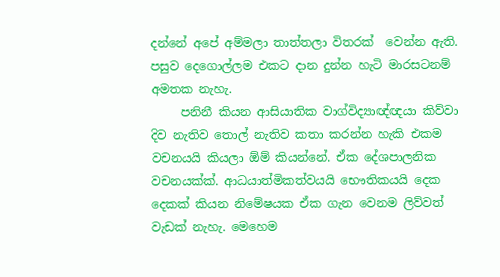දන්නේ අපේ අම්මලා තාත්තලා විතරක්  වෙන්න ඇති. පසුව දෙගොල්ලම එකට දාන දුන්න හැටි මාරසටනම් අමතක නැහැ.
     පනිනී කියන ආසියාතික වාග්විද්‍යාඥ්ඥයා කිව්වා දිව නැතිව තොල් නැතිව කතා කරන්න හැකි එකම වචනයයි කියලා ඕම් කියන්නේ. ඒක දේශපාලනික වචනයක්ක්. ආධයාත්මිකත්වයයි භෞතිකයයි දෙක දෙකක් කියන නිමේෂයක ඒක ගැන වෙනම ලිව්වත් වැඩක් නැහැ. මෙහෙම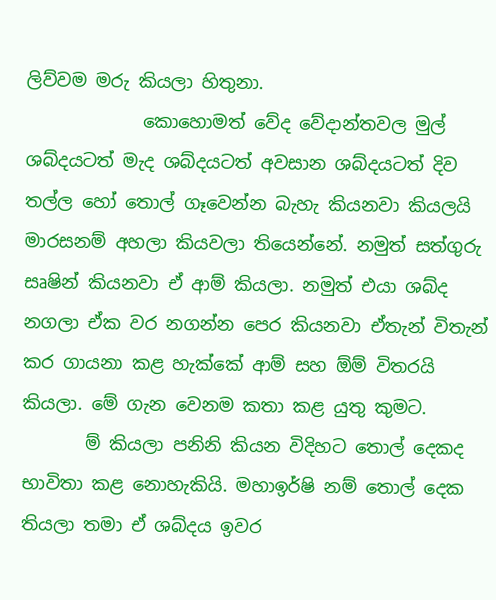ලිව්වම මරු කියලා හිතුනා.
             කොහොමත් වේද වේදාන්තවල මුල් ශබ්දයටත් ‌මැද ශබ්දයටත් අවසාන ශබ්දයටත් දිව තල්ල හෝ තොල් ගෑවෙන්න බැහැ කියනවා කියලයි මාරසනම් අහලා කියවලා තියෙන්නේ. නමුත් සත්ගුරු සෘෂින් කියනවා ඒ ආම් කියලා. නමුත් එයා ශබ්ද නගලා ඒක වර නගන්න පෙර කියනවා ඒතැන් විතැන් කර ගායනා කළ හැක්කේ ආම් සහ ඕම් විතරයි කියලා. මේ ගැන වෙනම කතා කළ යුතු කුමට.
       ම් කියලා ‌පනිනි කියන විදිහට තොල් දෙකද භාවිතා කළ නොහැකියි. මහාඉර්ෂි නම් තොල් දෙක තියලා තමා ඒ ශබ්දය ඉවර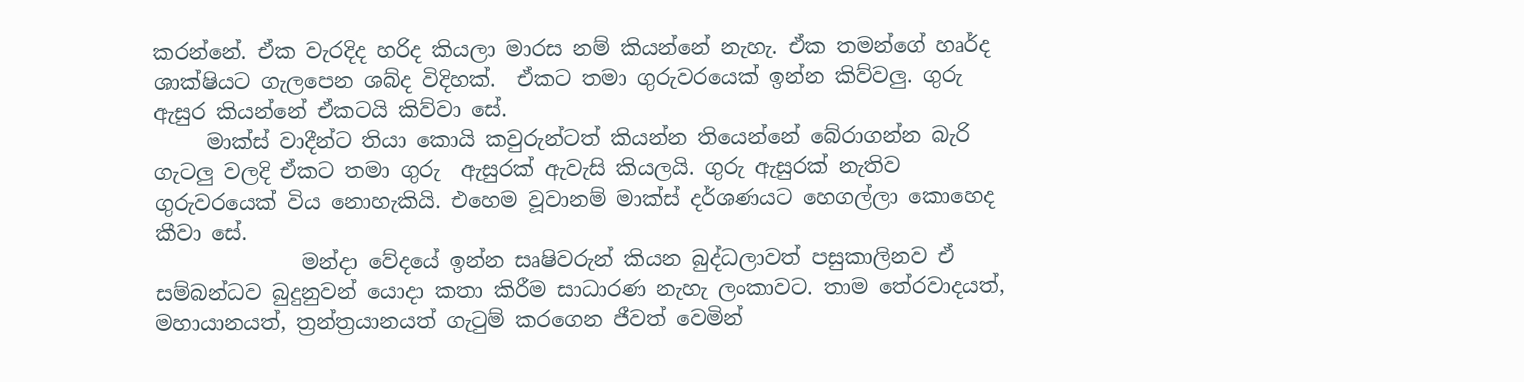කරන්නේ. ඒක වැරදිද හරිද කියලා මාරස නම් කියන්නේ නැහැ. ඒක තමන්ගේ හෘර්ද ශාක්ෂියට ගැලපෙන ශබ්ද විදිහක්.  ඒකට තමා ගුරුවරයෙක් ඉන්න කිව්වලු. ගුරු ඇසුර කියන්නේ ඒකටයි කිව්වා සේ.
     මාක්ස් වාදීන්ට තියා කොයි කවුරුන්ටත් කියන්න තියෙන්නේ බේරාගන්න බැරි ගැටලු වලදි ඒකට තමා ගුරු  ඇසුරක් ඇවැසි කියලයි. ගුරු ඇසුරක් නැතිව ගුරුවරයෙක් විය නොහැකියි. එහෙම වූවානම් මාක්ස් දර්ශණයට හෙගල්ලා කොහෙද කීවා සේ.
              මන්දා ‌වේදයේ ඉන්න සෘෂිවරුන් කියන බුද්ධලාවත් පසුකාලිනව ඒ සම්බන්ධව බුදුනුවන් යොදා කතා කිරීම සාධාරණ නැහැ ලංකාවට. තාම තේරවාදයත්, මහායානයත්, ත්‍රන්ත්‍රයානයත් ගැටුම් කරගෙන ජීවත් වෙමින්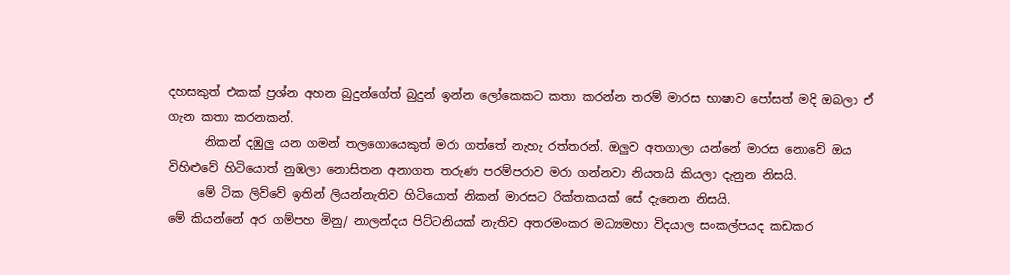දහසකුත් එකක් ප්‍රශ්න අහන බුදුන්ගේත් බුදුන් ඉන්න ලෝකෙකට කතා කරන්න තරම් මාරස භාෂාව පෝසත් මදි ඔබලා ඒ ගැන කතා කරනකන්.
      නිකන් දඹුලු යන ගමන් තලගොයෙකුත් මරා ගත්තේ නැහැ රත්තරන්. ඔලුව අතගාලා යන්නේ මාරස නොවේ ඔය විහිළුවේ හිටියොත් නුඹලා නොසිතන අනාගත තරුණ පරම්පරාව මරා ගන්නවා නියතයි කියලා දැනුන නිසයි.
     මේ ටික ලිව්වේ ඉතින් ලියන්නැතිව හිටියොත් නිකන් මාරසට රික්තකයක් සේ දැනෙන නිසයි.
මේ කියන්නේ අර ගම්පහ ‌මිනු/ නාලන්දය පිට්ටනියක් නැතිව අතරමංකර මධ්‍යමහා විදයාල සංකල්පයද කඩකර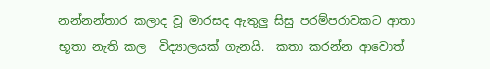නන්නන්තාර කලාද වූ මාරසද ඇතුලු සිසු පරම්පරාවකට ආතා භූතා නැති කල  විද්‍යාලයක් ගැනයි.  කතා කරන්න ආවොත්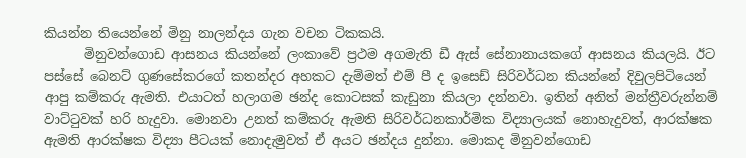කියන්න තියෙන්නේ මිනු නාලන්දය ගැන වචන ‌ටිකකයි.
      මිනුවන්ගොඩ ආසනය කියන්නේ ලංකාවේ ප්‍රථම අගමැති ඩී ඇස් සේනානායකගේ ආසනය කියලයි. ඊට පස්සේ බෙනට් ගුණසේකරගේ කතන්දර අහකට දැම්මත් එම් පී ද ඉසෙඩ් සිරිවර්ධන කියන්නේ දිවුලපිටියෙන් ආපු කම්කරු ඇමති. එයාටත් හලාගම ඡන්ද කොටසක් කැඩුනා කියලා දන්නවා. ඉතින් අනිත් මන්ත්‍රීවරුන්නම් වාට්ටුවක් හරි හැදුවා. මොනවා උනත් කම්කරු ඇමති සිරිවර්ධනකාර්මික විද්‍යාලයක් නොහැදුවත්, ආරක්ෂක ඇමති ආරක්ෂක විද්‍යා පීටයක් නොදැමුවත් ඒ අයට ඡන්දය දුන්නා. මොකද මිනුවන්ගොඩ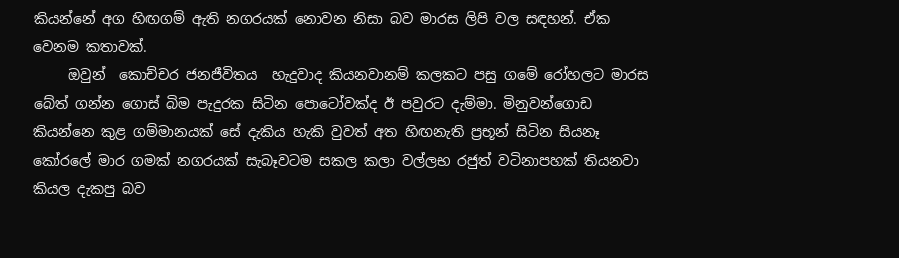කියන්නේ අග හිඟගම් ඇති නගරයක් නොවන නිසා බව මාරස ලිපි වල සඳහන්. ඒක වෙනම කතාවක්.
     ඔවුන් ‌ කොච්චර ජනජීවිතය  හැදුවාද කියනවානම් කලකට පසු ගමේ රෝහලට මාරස බේත් ගන්න ගොස් බිම පැදුරක සිටින පොටෝවක්ද ඊ පවුරට දැම්මා. මිනුවන්ගොඩ කියන්නෙ කුළ ගම්මානයක් සේ දැකිය හැකි වුවත් අත හිඟනැති ප්‍රභූන් සිටින සියනෑ කෝරලේ මාර ගමක් නගරයක් සැබෑවටම සකල කලා වල්ලභ රජුත් වටිනාපහක් තියනවා කියල දැකපු බව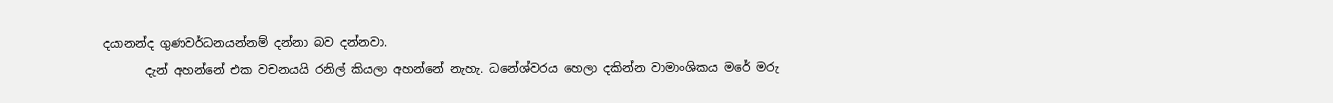දයානන්ද ගුණවර්ධනයන්නම් දන්නා බව දන්නවා.
       දැන් අහන්නේ එක වචනයයි රනිල් කියලා අහන්නේ නැහැ. ධනේශ්වරය හෙලා දකින්න වාමාංශිකය මරේ මරු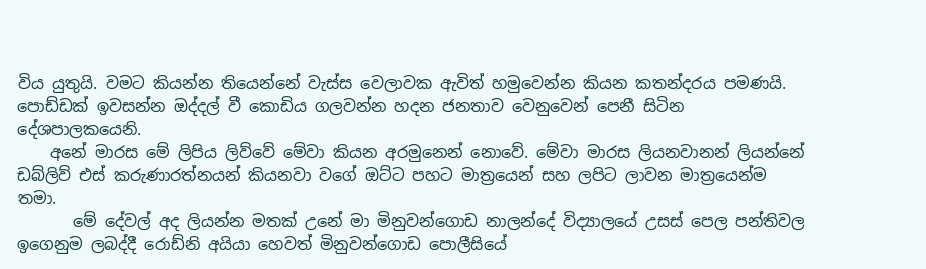විය යුතුයි. වමට කියන්න තියෙන්නේ වැස්ස වෙලාවක ඇවිත් හමුවෙන්න කියන කතන්දරය පමණයි. පොඩ්ඩක් ඉවසන්න ‌ඔද්දල් වී කොඩිය ගලවන්න හදන ‌ජනතාව වෙනුවෙන් පෙනී සිටින දේශපාලකයෙනි.
    අනේ මාරස මේ ලිපිය ලිව්වේ මේවා කියන අරමුනෙන් නොවේ. මේවා මාරස ලියනවානන් ලියන්නේ ඩබ්ලිව් එස් කරුණාරත්නයන් කියනවා වගේ ඔට්ට පහට මාත්‍රයෙන් සහ ලපිට ලාවන මාත්‍රයෙන්ම තමා.
       මේ දේවල් අද ලියන්න මතක් උනේ මා මිනුවන්ගොඩ නාලන්දේ විද්‍යාලයේ උසස් පෙල පන්තිවල ඉගෙනුම ලබද්දී රොඩ්නි අයියා හෙවත් මිනුවන්ගොඩ පොලීසියේ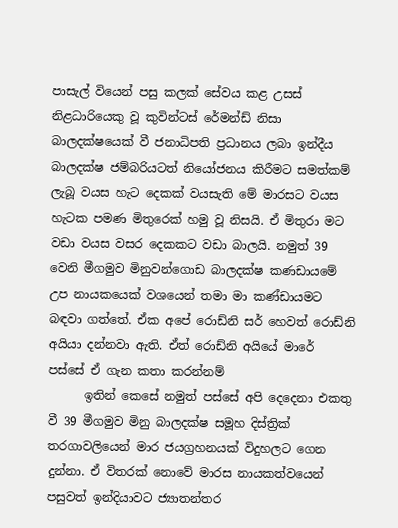පාසැල් වියෙන් පසු කලක් සේවය කළ උසස් නිළධාරියෙකු වූ කුවින්ටස් රේමන්ඩ් නිසා බාලදක්ෂයෙක් වී ජනාධිපති ප්‍රධානය ලබා ඉන්දීය බාලදක්ෂ ජම්බරියටත් නියෝජනය කිරීමට සමත්කම් ලැබූ වයස හැට දෙකක් වයසැති මේ මාරසට වයස හැටක පමණ මිතුරෙක් හමු වූ නිසයි. ඒ මිතුරා මට වඩා වයස වසර දෙකකට වඩා බාලයි. නමුත් 39 වෙනි මීගමුව මිනුවන්ගොඩ බාලදක්ෂ කණඩායමේ උප නායකයෙක් වශයෙන් තමා මා කණ්ඩායමට බඳවා ගත්තේ. ඒක අපේ රොඩ්නි සර් හෙවත් රොඩ්නි අයියා දන්නවා ඇති. ඒත් රොඩ්නි අයියේ මාරේ පස්සේ ඒ ගැන කතා කරන්නම්
      ඉතින් ‌කෙසේ නමුත් පස්සේ අපි දෙදෙනා එකතු වී 39 මීගමුව මිනු බාලදක්ෂ සමූහ දිස්ත්‍රික් තරගාවලියෙන් මාර ජයග්‍රහනයක් විදුහලට ගෙන දුන්නා. ඒ විතරක් නොවේ මාරස නායකත්වයෙන් පසුවත් ඉන්දියාවට ජ්‍යාතන්තර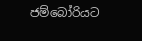ජම්බෝරියට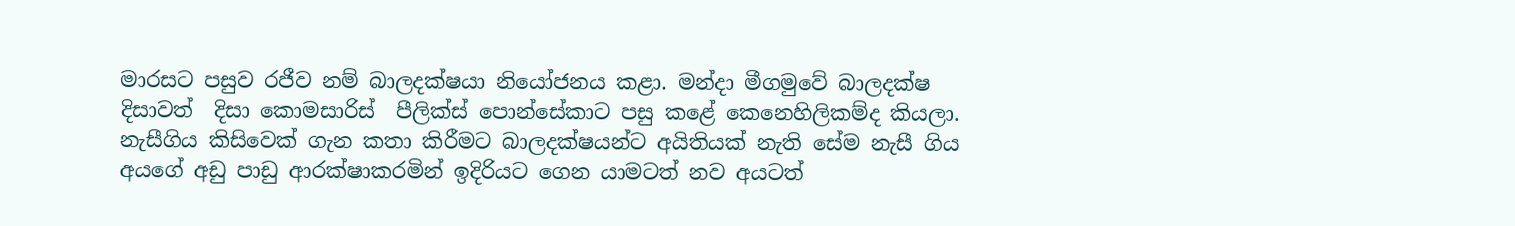මාරසට පසුව රජීව නම් බාලදක්ෂයා නියෝජනය කළා. මන්දා මීගමුවේ බාලදක්ෂ දිසාවත්  දිසා කොමසාරිස්  පීලික්ස් පොන්සේකාට පසු කළේ කෙනෙහිලිකම්ද කියලා. නැසීගිය කිසිවෙක් ගැන කතා කිරීමට බාලදක්ෂයන්ට අයිතියක් නැති සේම නැසී ගිය අයගේ අඩු පාඩු ආරක්ෂාකරමින් ඉදිරියට ගෙන යාමටත් නව අයටත්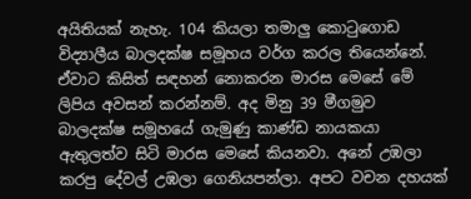අයිතියක් නැහැ. 104 කියලා තමාලු කොටුගොඩ විද්‍යාලීය බාලදක්ෂ සමූහය වර්ග කරල තියෙන්නේ. ඒවාට කිසිත් සඳහන් නොකරන මාරස මෙසේ මේ ලිපිය අවසන් කරන්නම්. අද මිනු 39 මීගමුව බාලදක්ෂ සමූහයේ ගැමුණු කාණ්ඩ නායකයා ඇතුලත්ව සිටි මාරස මෙසේ කියනවා. අනේ උඹලා කරපු දේවල් උඹලා ගෙනියපන්ලා. අපට වචන දහයක්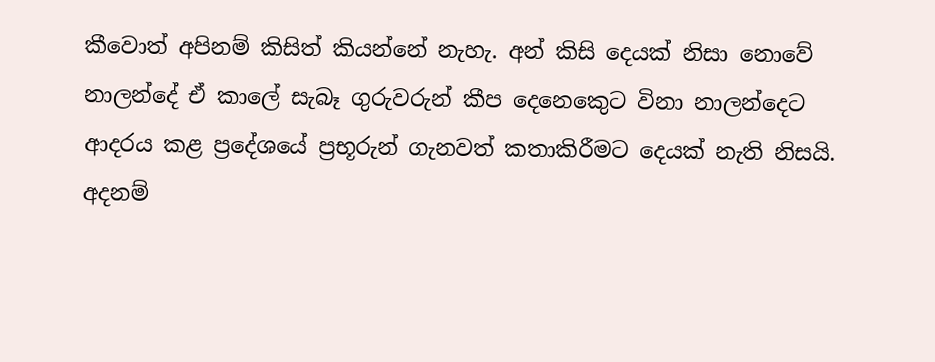කීවොත් අපිනම් කිසිත් කියන්නේ නැහැ. අන් කිසි දෙයක් ‌නිසා නොවේ නාලන්දේ ඒ කාලේ සැබෑ ගුරුවරුන් කීප දෙනෙකෙුට විනා නාලන්දෙට ආදරය කළ ප්‍රදේශයේ ප්‍රභූරුන් ගැනවත් කතාකිරීමට දෙයක් නැති නිසයි. අදනම්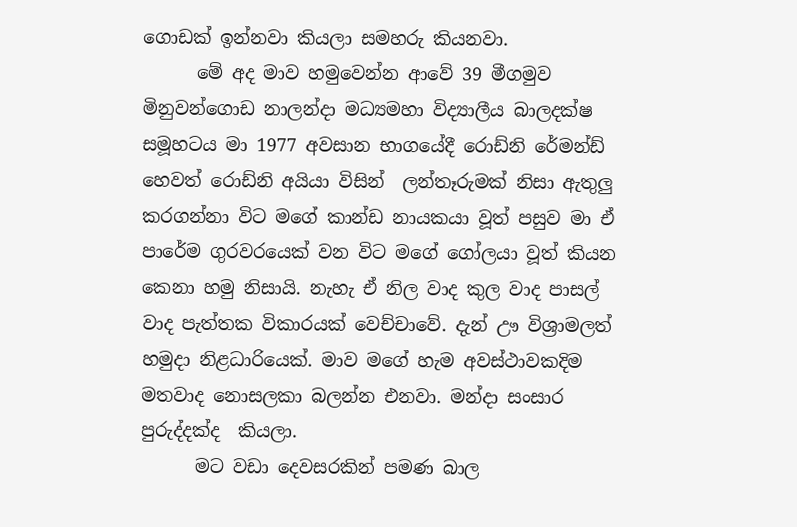ගොඩක් ඉන්නවා කියලා සමහරු කියනවා.
      මේ අද මාව හමුවෙන්න ආවේ 39 මීගමුව මිනුවන්ගොඩ නාලන්දා මධ්‍යමහා විද්‍යාලීය බාලදක්ෂ සමූහටය මා 1977 අවසාන භාගයේදී රොඩ්නි ‌රේමන්ඩ් හෙවත් රොඩ්නි අයියා විසින්  ලන්තෑරුමක් නිසා ඇතුලු කරගන්නා විට මගේ කාන්ඩ නායකයා වූත් පසුව මා ඒ පාරේම ගුරවරයෙක් වන විට මගේ ගෝලයා වූත් කියන කෙනා හමු නිසායි. නැහැ ඒ නිල වාද කුල වාද පාසල් වාද පැත්තක විකාරයක් වෙච්චාවේ. දැන් ඌ විශ්‍රාමලත් හමුදා නිළධාරියෙක්. මාව මගේ හැම අවස්ථාවකදිම මතවාද නොසලකා බලන්න එනවා. මන්දා සංසාර පුරුද්දක්ද  කියලා.
      මට වඩා දෙවසරකින් පමණ බාල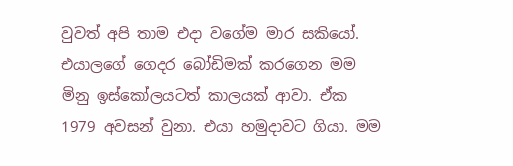වුවත් අපි තාම එදා වගේම මාර සකියෝ. එයාලගේ ගෙදර බෝඩිමක් කරගෙන මම මිනු ඉස්කෝලයටත් කාලයක් ආවා. ඒක 1979 අවසන් වුනා. එයා හමුදාවට ගියා. මම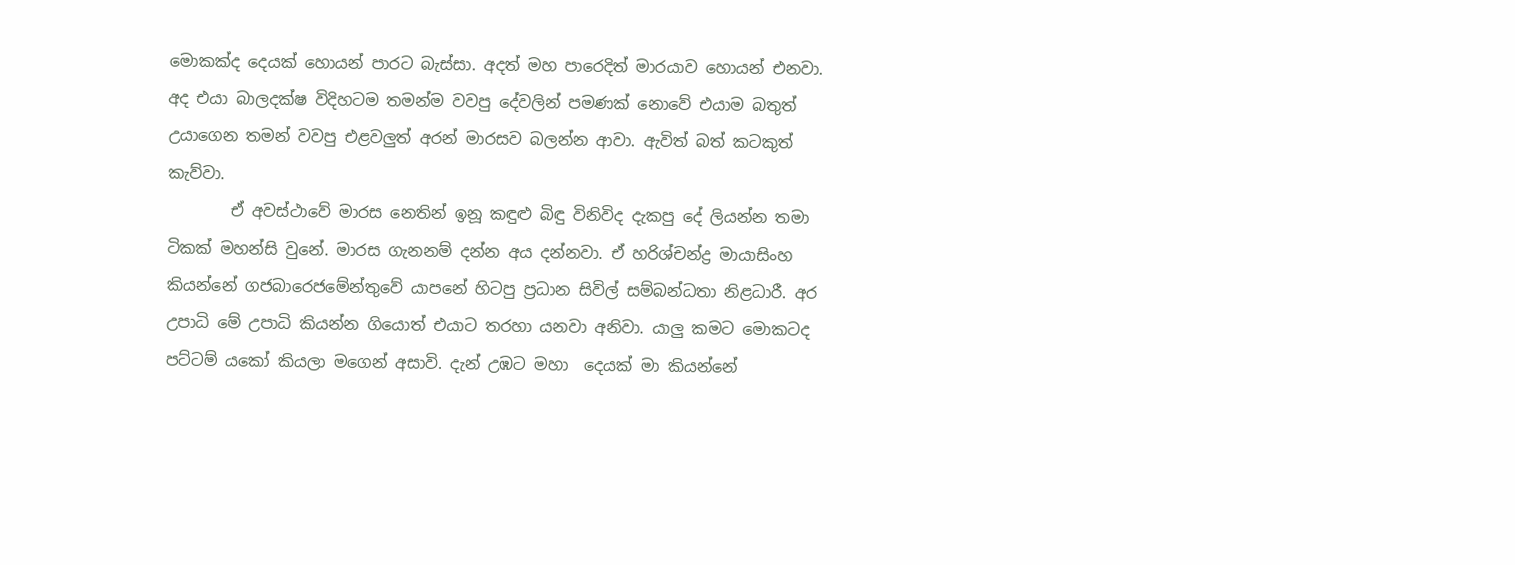මොකක්ද දෙයක් හොයන් පාරට බැස්සා. අදත් මහ පාරෙදිත් මාරයාව හොයන් එනවා.  අද එයා බාලදක්ෂ විදිහටම තමන්ම වවපු දේවලින් පමණක් නොවේ එයාම බතුත් උයාගෙන තමන් වවපු එළවලුත් අරන් මාරසව බලන්න ආවා. ඇවිත් බත් කටකුත් කැව්වා.
        ඒ අවස්ථාවේ මාරස නෙතින් ඉනූ කඳුළු බිඳු විනිවිද දැකපු දේ ලියන්න තමා ටිකක් මහන්සි වුනේ. මාරස ගැනනම් දන්න අය දන්නවා. ඒ හරිශ්චන්ද්‍ර මායාසිංහ කියන්නේ ගජබාරෙජමේන්තුවේ යාපනේ හිටපු ප්‍රධාන සිවිල් සම්බන්ධතා නිළධාරී. අර උපාධි මේ උපාධි කියන්න ගියොත් එයාට තරහා යනවා අනිවා. යාලු කමට මොකටද පට්ටම් යකෝ කියලා මගෙන් අසාවි. දැන් උඹට මහා  දෙයක් මා කියන්නේ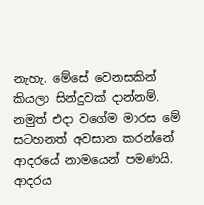නැහැ. මේසේ වෙනසකින් කියලා සින්දුවක් දාන්නම්. නමුත් එදා වගේම මාරස මේ සටහනත් අවසාන කරන්නේ ආදරයේ නාමයෙන් පමණයි. ආදරය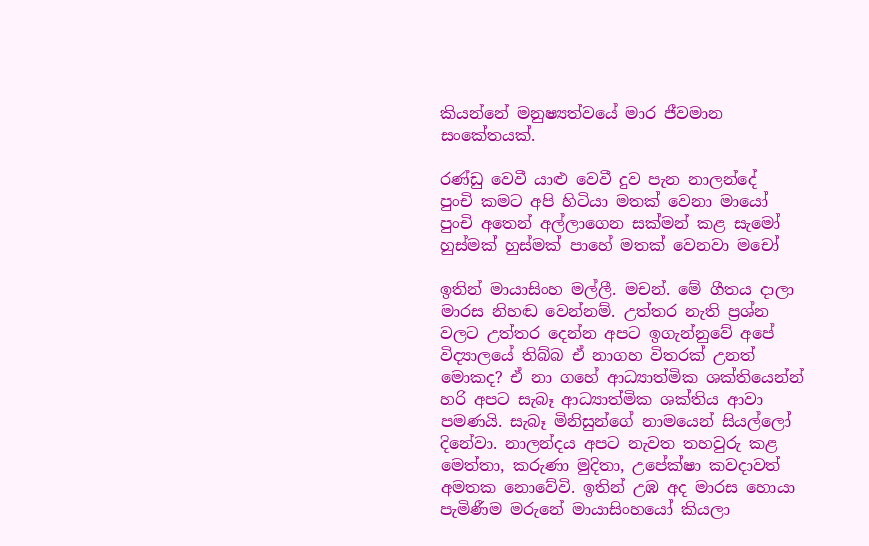කියන්නේ මනුෂ්‍යත්වයේ මාර ජීවමාන සංකේතයක්.

රණ්ඩු වෙවී යාළු වෙවී දුව පැන නාලන්දේ
පුංචි කමට අපි හිටියා මතක් වෙනා මායෝ
පුංචි අතෙන් අල්ලාගෙන සක්මන් කළ සැමෝ
හුස්මක් හුස්මක් පාහේ මතක් වෙනවා මචෝ

ඉතින් මායාසිංහ මල්ලී. මචන්. මේ ගීතය දාලා මාරස නිහඬ වෙන්නම්. උත්තර නැති ප්‍රශ්න වලට උත්තර දෙන්න අපට ඉගැන්නුවේ අපේ විද්‍යාලයේ තිබ්බ ඒ නාගහ විතරක් උනත් මොකද? ඒ නා ගහේ ආධ්‍යාත්මික ශක්තියෙන්න් හරි අපට සැබෑ ආධ්‍යාත්මික ශක්තිය ආවා පමණයි. සැබෑ මිනිසුන්ගේ නාමයෙන් සියල්ලෝ දිනේවා. නාලන්දය අපට නැවත තහවුරු කළ මෙත්තා, කරුණා මුදිතා, උපේක්ෂා කවදාවත් අමතක නොවේවි. ඉතින් උඹ අද මාරස හොයා පැමිණීම මරුනේ මායාසිංහයෝ කියලා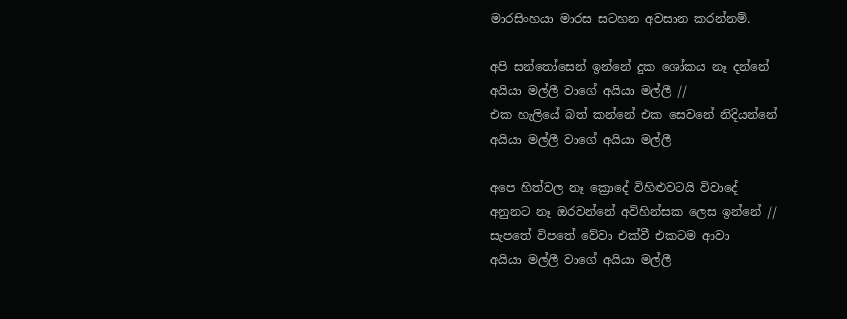මාරසිංහයා මාරස සටහන අවසාන කරන්නම්.

අපි සන්තෝසෙන් ඉන්නේ දුක ශෝකය නෑ දන්නේ
අයියා මල්ලී වාගේ අයියා මල්ලී //
එක හැලියේ බත් කන්නේ එක සෙවනේ නිදියන්නේ
අයියා මල්ලී වාගේ අයියා මල්ලී

අපෙ හිත්වල නෑ ක්‍රොදේ විහිළුවටයි විවාදේ
අනුනට නෑ ඔරවන්නේ අවිහින්සක ලෙස ඉන්නේ //
සැපතේ විපතේ වේවා එක්වී එකටම ආවා
අයියා මල්ලී වාගේ අයියා මල්ලී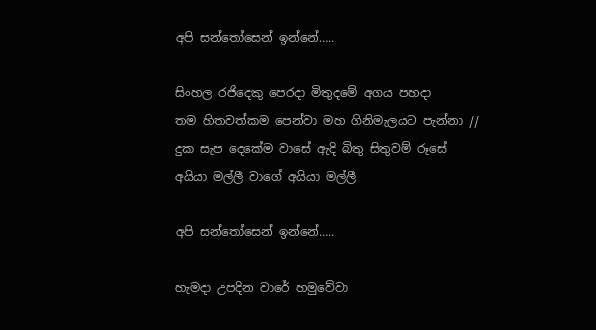අපි සන්තෝසෙන් ඉන්නේ…..

සිංහල රජිදෙකු පෙරදා මිතුදමේ අගය පහදා
තම හිතවත්කම පෙන්වා මහ ගිනිමැලයට පැන්නා //
දුක සැප දෙකේම වාසේ ඇදි බිතු සිතුවම් රූසේ
අයියා මල්ලී වාගේ අයියා මල්ලී

අපි සන්තෝසෙන් ඉන්නේ…..

හැමදා උපදින වාරේ හමුවේවා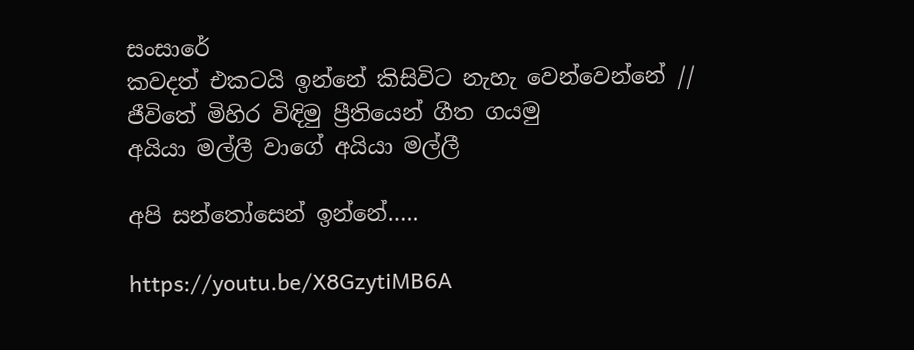සංසාරේ
කවදත් එකටයි ඉන්නේ කිසිවිට නැහැ වෙන්වෙන්නේ //
ජීවිතේ මිහිර විඳිමු ප්‍රීතියෙන් ගීත ගයමු
අයියා මල්ලී වාගේ අයියා මල්ලී

අපි සන්තෝසෙන් ඉන්නේ…..

https://youtu.be/X8GzytiMB6A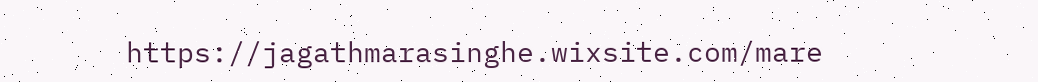https://jagathmarasinghe.wixsite.com/mare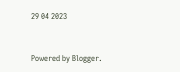29 04 2023


Powered by Blogger.